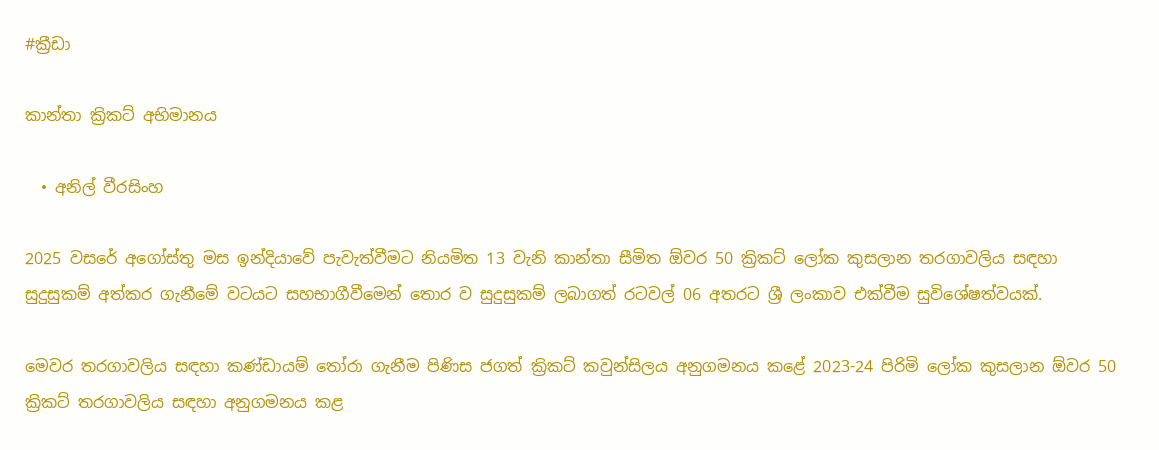#ක්‍රීඩා

කාන්තා ක්‍රිකට් අභිමානය

  • අනිල් වීරසිංහ

2025 වසරේ අගෝස්තු මස ඉන්දියාවේ පැවැත්වීමට නියමිත 13 වැනි කාන්තා සීමිත ඕවර 50 ක්‍රිකට් ලෝක කුසලාන තරගාවලිය සඳහා සුදුසුකම් අත්කර ගැනීමේ වටයට සහභාගීවීමෙන් තොර ව සුදුසුකම් ලබාගත් රටවල් 06 අතරට ශ්‍රී ලංකාව එක්වීම සුවිශේෂත්වයක්.

මෙවර තරගාවලිය සඳහා කණ්ඩායම් තෝරා ගැනීම පිණිස ජගත් ක්‍රිකට් කවුන්සිලය අනුගමනය කළේ 2023-24 පිරිමි ලෝක කුසලාන ඕවර 50 ක්‍රිකට් තරගාවලිය සඳහා අනුගමනය කළ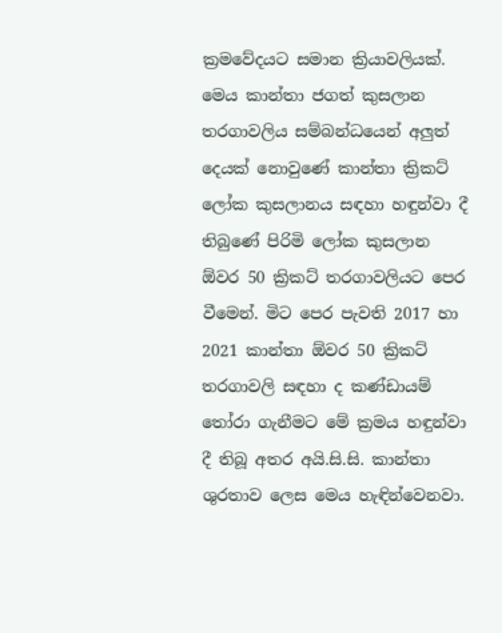ක්‍රමවේදයට සමාන ක්‍රියාවලියක්. මෙය කාන්තා ජගත් කුසලාන තරගාවලිය සම්බන්ධයෙන් අලු‍ත් දෙයක් නොවුණේ කාන්තා ක්‍රිකට් ලෝක කුසලානය සඳහා හඳුන්වා දී තිබුණේ පිරිමි ලෝක කුසලාන ඕවර 50 ක්‍රිකට් තරගාවලියට පෙර වීමෙන්. මිට පෙර පැවති 2017 හා 2021 කාන්තා ඕවර 50 ක්‍රිකට් තරගාවලි සඳහා ද කණ්ඩායම් තෝරා ගැනීමට මේ ක්‍රමය හඳුන්වා දී තිබූ අතර අයි.සි.සි. කාන්තා ශුරතාව ලෙස මෙය හැඳින්වෙනවා.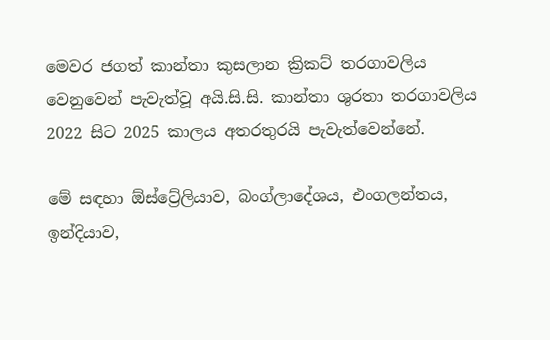මෙවර ජගත් කාන්තා කුසලාන ක්‍රිකට් තරගාවලිය වෙනුවෙන් පැවැත්වූ අයි.සි.සි. කාන්තා ශුරතා තරගාවලිය 2022 සිට 2025 කාලය අතරතුරයි පැවැත්වෙන්නේ.

මේ සඳහා ඕස්ට්‍රේලියාව, බංග්ලාදේශය, එංගලන්තය, ඉන්දියාව,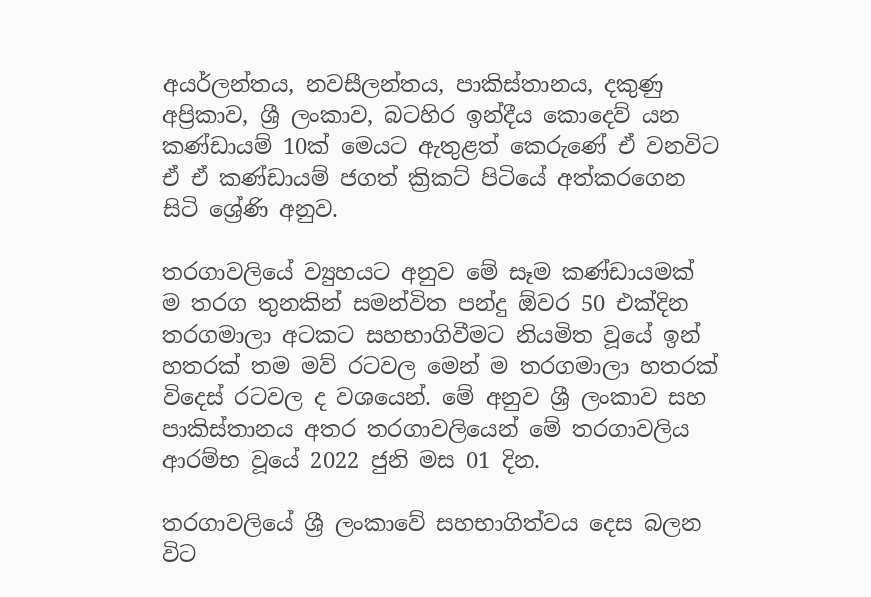අයර්ලන්තය, නවසීලන්තය, පාකිස්තානය, දකුණු අප්‍රිකාව, ශ්‍රී ලංකාව, බටහිර ඉන්දීය කොදෙව් යන කණ්ඩායම් 10ක් මෙයට ඇතුළත් කෙරු‍ණේ ඒ වනවිට ඒ ඒ කණ්ඩායම් ජගත් ක්‍රිකට් පිටියේ අත්කරගෙන සිටි ශ්‍රේණි අනුව.

තරගාවලියේ ව්‍යුහයට අනුව මේ සෑම කණ්ඩායමක් ම තරග තුනකින් සමන්විත පන්දු ඕවර 50 එක්දින තරගමාලා අටකට සහභාගිවීමට නියමිත වූයේ ඉන් හතරක් තම මව් රටවල මෙන් ම තරගමාලා හතරක් විදෙස් රටවල ද වශයෙන්. මේ අනුව ශ්‍රී ලංකාව සහ පාකිස්තානය අතර තරගාවලියෙන් මේ තරගාවලිය ආරම්භ වූයේ 2022 ජුනි මස 01 දින.

තරගාවලියේ ශ්‍රී ලංකාවේ සහභාගිත්වය දෙස බලන විට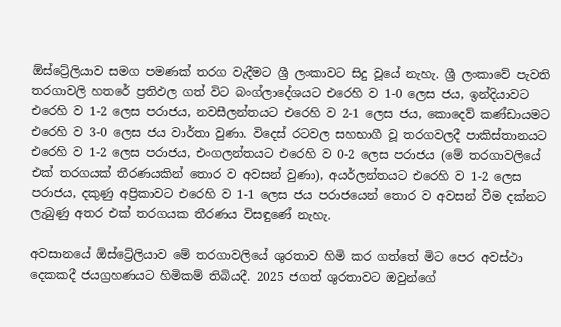ඕස්ට්‍රේලියාව සමග පමණක් තරග වැදීමට ශ්‍රී ලංකාවට සිදු වූයේ නැහැ. ශ්‍රී ලංකාවේ පැවති තරගාවලි හතරේ ප්‍රතිඵල ගත් විට බංග්ලාදේශයට එරෙහි ව 1-0 ලෙස ජය, ඉන්දියාවට එරෙහි ව 1-2 ලෙස පරාජය, නවසීලන්තයට එරෙහි ව 2-1 ලෙස ජය, කොදෙව් කණ්ඩායමට එරෙහි ව 3-0 ලෙස ජය වාර්තා වුණා. විදෙස් රටවල සහභාගී වූ තරගවලදී පාකිස්තානයට එරෙහි ව 1-2 ලෙස පරාජය, එංගලන්තයට එරෙහි ව 0-2 ලෙස පරාජය (මේ තරගාවලියේ එක් තරගයක් තීරණයකින් තොර ව අවසන් වුණා), අයර්ලන්තයට එරෙහි ව 1-2 ලෙස පරාජය, දකුණු අප්‍රිකාවට එරෙහි ව 1-1 ලෙස ජය පරාජයෙන් තොර ව අවසන් වීම දක්නට ලැබුණු අතර එක් තරගයක තීරණය විසඳුණේ නැහැ.

අවසානයේ ඕස්ට්‍රේලියාව මේ තරගාවලියේ ශුරතාව හිමි කර ගත්තේ මිට පෙර අවස්ථා දෙකකදී ජයග්‍රහණයට හිමිකම් තිබියදී. 2025 ජගත් ශුරතාවට ඔවුන්ගේ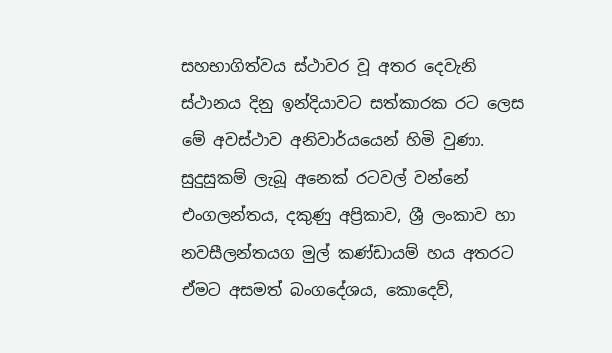සහභාගිත්වය ස්ථාවර වූ අතර දෙවැනි ස්ථානය දිනු ඉන්දියාවට සත්කාරක රට ලෙස මේ අවස්ථාව අනිවාර්යයෙන් හිමි වුණා. සුදුසුකම් ලැබූ අනෙක් රටවල් වන්නේ එංගලන්තය, දකුණු අප්‍රිකාව, ශ්‍රී ලංකාව හා නවසීලන්තයග මුල් කණ්ඩායම් හය අතරට ඒමට අසමත් බංගදේශය, කොදෙව්,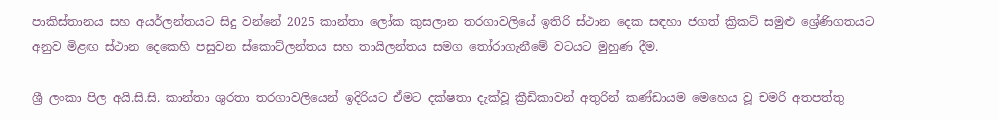පාකිස්තානය සහ අයර්ලන්තයට සිදු වන්නේ 2025 කාන්තා ලෝක කුසලාන තරගාවලියේ ඉතිරි ස්ථාන දෙක සඳහා ජගත් ක්‍රිකට් සමුළු ශ්‍රේණිගතයට අනුව මිළඟ ස්ථාන දෙකෙහි පසුවන ස්කොට්ලන්තය සහ තායිලන්තය සමග තෝරාගැනීමේ වටයට මුහුණ දීම.

ශ්‍රී ලංකා පිල අයි.සි.සි. කාන්තා ශුරතා තරගාවලියෙන් ඉදිරියට ඒමට දක්ෂතා දැක්වූ ක්‍රීඩිකාවන් අතුරින් කණ්ඩායම මෙහෙය වූ චමරි අතපත්තු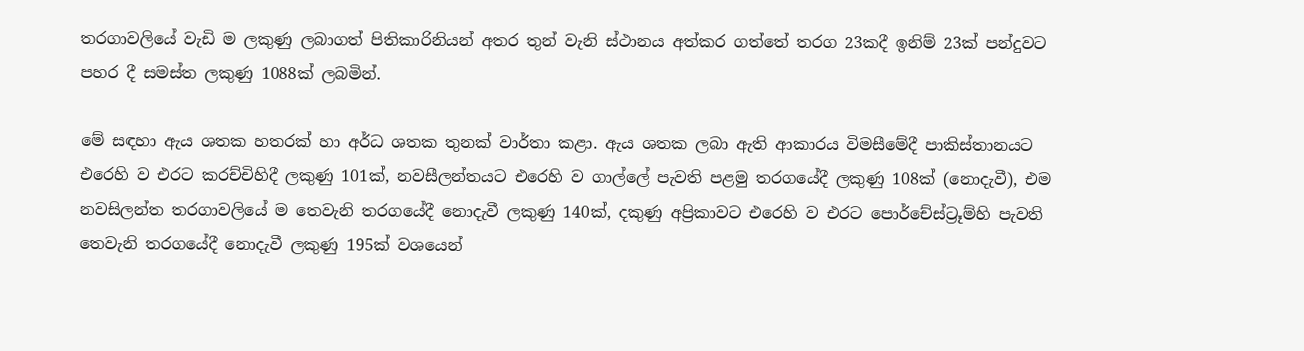තරගාවලියේ වැඩි ම ලකුණු ලබාගත් පිතිකාරිනියන් අතර තුන් වැනි ස්ථානය අත්කර ගත්තේ තරග 23කදී ඉනිම් 23ක් පන්දුවට පහර දී සමස්ත ලකුණු 1088ක් ලබමින්.

මේ සඳහා ඇය ශතක හතරක් හා අර්ධ ශතක තුනක් වාර්තා කළා. ඇය ශතක ලබා ඇති ආකාරය විමසීමේදී පාකිස්තානයට එරෙහි ව එරට කරච්චිහිදී ලකුණු 101ක්, නවසීලන්තයට එරෙහි ව ගාල්ලේ පැවති පළමු තරගයේදී ලකුණු 108ක් (නොදැවී), එම නවසිලන්ත තරගාවලියේ ම තෙවැනි තරගයේදී නොදැවී ලකුණු 140ක්, දකුණු අප්‍රිකාවට එරෙහි ව එරට පොර්චේස්ට්‍රූම්හි පැවති තෙවැනි තරගයේදී නොදැවී ලකුණු 195ක් වශයෙන්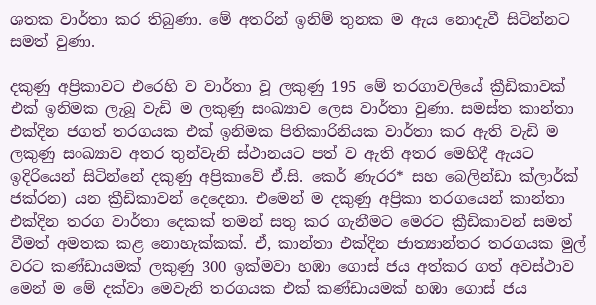ශතක වාර්තා කර තිබුණා. මේ අතරින් ඉනිම් තුනක ම ඇය නොදැවී සිටින්නට සමත් වුණා.

දකුණු අප්‍රිකාවට එරෙහි ව වාර්තා වූ ලකුණු 195 මේ තරගාවලියේ ක්‍රීඩිකාවක් එක් ඉනිමක ලැබූ වැඩි ම ලකුණු සංඛ්‍යාව ලෙස වාර්තා වුණා. සමස්ත කාන්තා එක්දින ජගත් තරගයක එක් ඉනිමක පිතිකාරිනියක වාර්තා කර ඇති වැඩි ම ලකුණු සංඛ්‍යාව අතර තුන්වැනි ස්ථානයට පත් ව ඇති අතර මෙහිදී ඇයට ඉදිරියෙන් සිටින්නේ දකුණු අප්‍රිකාවේ ඒ.සි. කෙර් ණැරර* සහ බෙලින්ඩා ක්ලාර්ක් ජක්රන) යන ක්‍රීඩිකාවන් දෙදෙනා. එමෙන් ම දකුණු අප්‍රිකා තරගයෙන් කාන්තා එක්දින තරග වාර්තා දෙකක් තමන් සතු කර ගැනීමට මෙරට ක්‍රීඩිකාවන් සමත් වීමත් අමතක කළ නොහැක්කක්. ඒ, කාන්තා එක්දින ජාත්‍යාන්තර තරගයක මුල් වරට කණ්ඩායමක් ලකුණු 300 ඉක්මවා හඹා ගොස් ජය අත්කර ගත් අවස්ථාව මෙන් ම මේ දක්වා මෙවැනි තරගයක එක් කණ්ඩායමක් හඹා ගොස් ජය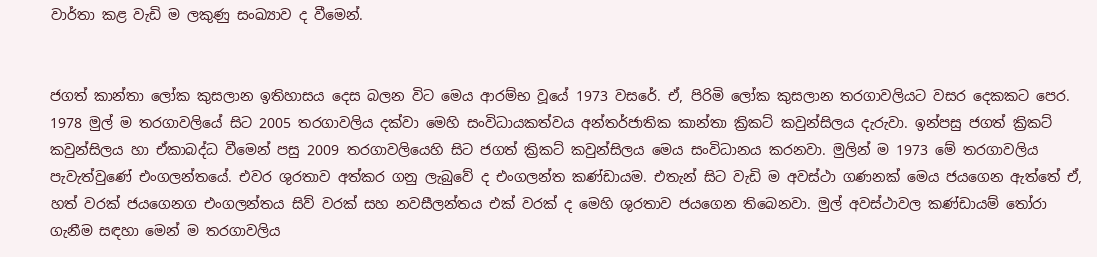වාර්තා කළ වැඩි ම ලකුණු සංඛ්‍යාව ද වීමෙන්.


ජගත් කාන්තා ලෝක කුසලාන ඉතිහාසය දෙස බලන විට මෙය ආරම්භ වූයේ 1973 වසරේ. ඒ, පිරිමි ලෝක කුසලාන තරගාවලියට වසර දෙකකට පෙර. 1978 මුල් ම තරගාවලියේ සිට 2005 තරගාවලිය දක්වා මෙහි සංවිධායකත්වය අන්තර්ජාතික කාන්තා ක්‍රිකට් කවුන්සිලය දැරුවා. ඉන්පසු ජගත් ක්‍රිකට් කවුන්සිලය හා ඒකාබද්ධ වීමෙන් පසු 2009 තරගාවලියෙහි සිට ජගත් ක්‍රිකට් කවුන්සිලය මෙය සංවිධානය කරනවා. මුලින් ම 1973 මේ තරගාවලිය පැවැත්වුණේ එංගලන්තයේ. එවර ශුරතාව අත්කර ගනු ලැබුවේ ද එංගලන්ත කණ්ඩායම. එතැන් සිට වැඩි ම අවස්ථා ගණනක් මෙය ජයගෙන ඇත්තේ ඒ, හත් වරක් ජයගෙනග එංගලන්තය සිව් වරක් සහ නවසීලන්තය එක් වරක් ද මෙහි ශුරතාව ජයගෙන තිබෙනවා. මුල් අවස්ථාවල කණ්ඩායම් තෝරා ගැනීම සඳහා මෙන් ම තරගාවලිය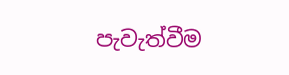පැවැත්වීම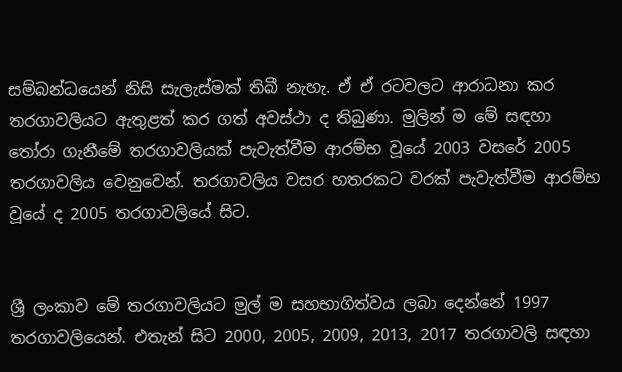සම්බන්ධයෙන් නිසි සැලැස්මක් තිබී නැහැ. ඒ ඒ රටවලට ආරාධනා කර තරගාවලියට ඇතුළත් කර ගත් අවස්ථා ද තිබුණා. මුලින් ම මේ සඳහා තෝරා ගැනීමේ තරගාවලියක් පැවැත්වීම ආරම්භ වූයේ 2003 වසරේ 2005 තරගාවලිය වෙනුවෙන්. තරගාවලිය වසර හතරකට වරක් පැවැත්වීම ආරම්භ වූයේ ද 2005 තරගාවලියේ සිට.


ශ්‍රී ලංකාව මේ තරගාවලියට මුල් ම සහභාගිත්වය ලබා දෙන්නේ 1997 තරගාවලියෙන්. එතැන් සිට 2000, 2005, 2009, 2013, 2017 තරගාවලි සඳහා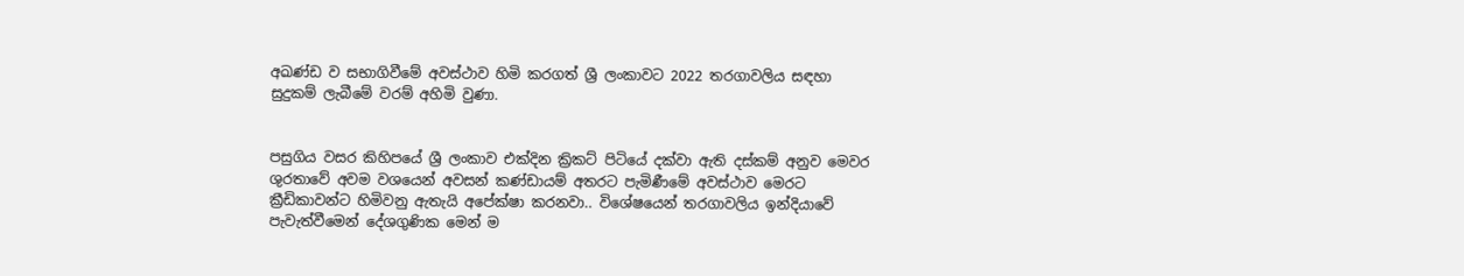අඛණ්ඩ ව සභාගිවීමේ අවස්ථාව හිමි කරගත් ශ්‍රී ලංකාවට 2022 තරගාවලිය සඳහා සුදුකම් ලැබීමේ වරම් අහිමි වුණා.


පසුගිය වසර කිහිපයේ ශ්‍රී ලංකාව එක්දින ක්‍රිකට් පිටියේ දක්වා ඇති දස්කම් අනුව මෙවර ශුරතාවේ අවම වශයෙන් අවසන් කණ්ඩායම් අතරට පැමිණීමේ අවස්ථාව මෙරට ක්‍රීඩිකාවන්ට හිමිවනු ඇතැයි අපේක්ෂා කරනවා.. විශේෂයෙන් තරගාවලිය ඉන්දියාවේ පැවැත්වීමෙන් දේශගුණික මෙන් ම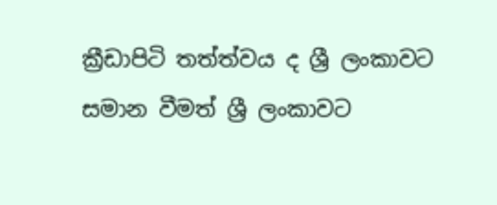ක්‍රීඩාපිටි තත්ත්වය ද ශ්‍රී ලංකාවට සමාන වීමත් ශ්‍රී ලංකාවට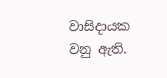වාසිදායක වනු ඇති.